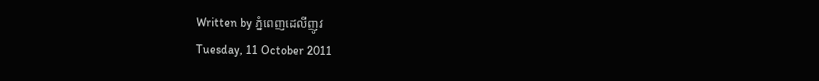Written by ភ្នំពេញដេលីញូវ
Tuesday, 11 October 2011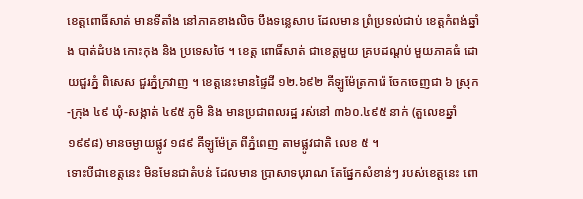ខេត្តពោធិ៍សាត់ មានទីតាំង នៅភាគខាងលិច បឹងទន្លេសាប ដែលមាន ព្រំប្រទល់ជាប់ ខេត្តកំពង់ឆ្នាំង បាត់ដំបង កោះកុង និង ប្រទេសថៃ ។ ខេត្ត ពោធិ៍សាត់ ជាខេត្តមួយ គ្របដណ្តប់ មួយភាគធំ ដោយជួរភ្នំ ពិសេស ជួរភ្នំក្រវាញ ។ ខេត្តនេះមានផ្ទៃដី ១២.៦៩២ គីឡូម៉ែត្រការ៉េ ចែកចេញជា ៦ ស្រុក-ក្រុង ៤៩ ឃុំ-សង្កាត់ ៤៩៥ ភូមិ និង មានប្រជាពលរដ្ឋ រស់នៅ ៣៦០.៤៩៥ នាក់ (តួលេខឆ្នាំ ១៩៩៨) មានចម្ងាយផ្លូវ ១៨៩ គីឡូម៉ែត្រ ពីភ្នំពេញ តាមផ្លូវជាតិ លេខ ៥ ។
ទោះបីជាខេត្តនេះ មិនមែនជាតំបន់ ដែលមាន ប្រាសាទបុរាណ តែផ្នែកសំខាន់ៗ របស់ខេត្តនេះ ពោ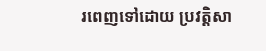រពេញទៅដោយ ប្រវត្តិសា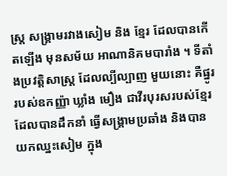ស្ត្រ សង្គ្រាមរវាងសៀម និង ខ្មែរ ដែលបានកើតឡើង មុនសម័យ អាណានិគមបារាំង ។ ទីតាំងប្រវត្តិសាស្ត្រ ដែលល្បីល្បាញ មួយនោះ គឺផ្នូររបស់ឧកញ្ញ៉ា ឃ្លាំង មឿង ជាវីរបុរសរបស់ខ្មែរ ដែលបានដឹកនាំ ធ្វើសង្គ្រាមប្រឆាំង និងបាន យកឈ្នះសៀម ក្នុង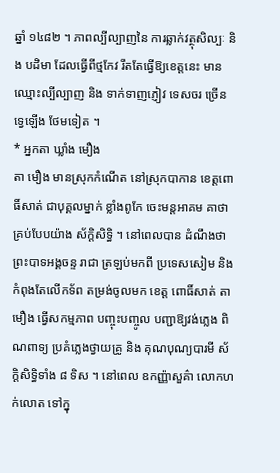ឆ្នាំ ១៤៨២ ។ ភាពល្បីល្បាញនៃ ការឆ្លាក់វត្ថុសិល្បៈ និង បដិមា ដែលធ្វើពីថ្មកែវ រឹតតែធ្វើឱ្យខេត្តនេះ មានឈ្មោះល្បីល្បាញ និង ទាក់ទាញភ្ញៀវ ទេសចរ ច្រើនទ្វេឡើង ថែមទៀត ។
* អ្នកតា ឃ្លាំង មឿង
តា មឿង មានស្រុកកំណើត នៅស្រុកបាកាន ខេត្តពោធិ៍សាត់ ជាបុគ្គលម្នាក់ ខ្លាំងពូកែ ចេះមន្តអាគម គាថា គ្រប់បែបយ៉ាង ស័ក្តិសិទ្ធិ ។ នៅពេលបាន ដំណឹងថា ព្រះបាទអង្គចន្ទ រាជា ត្រឡប់មកពី ប្រទេសសៀម និង កំពុងតែលើកទ័ព តម្រង់ចូលមក ខេត្ត ពោធិ៍សាត់ តា មឿង ធ្វើសកម្មភាព បញ្ចុះបញ្ចូល បញ្ជាឱ្យវង់ភ្លេង ពិណពាទ្យ ប្រគំភ្លេងថ្វាយគ្រូ និង គុណបុណ្យបារមី ស័ក្តិសិទ្ធិទាំង ៨ ទិស ។ នៅពេល ឧកញ្ញ៉ាសួគ៌ា លោកហក់លោត ទៅក្នុ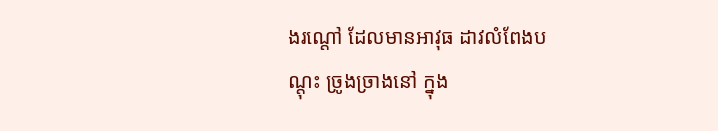ងរណ្តៅ ដែលមានអាវុធ ដាវលំពែងបណ្តុះ ច្រូងច្រាងនៅ ក្នុង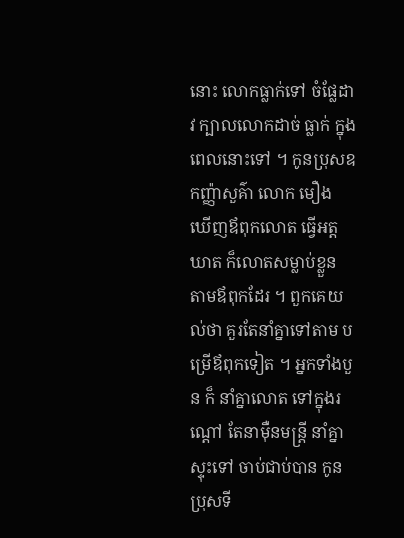នោះ លោកធ្លាក់ទៅ ចំផ្លែដាវ ក្បាលលោកដាច់ ធ្លាក់ ក្នុងពេលនោះទៅ ។ កូនប្រុសឧកញ្ញ៉ាសួគ៌ា លោក មឿង ឃើញឪពុកលោត ធ្វើអត្តឃាត ក៏លោតសម្លាប់ខ្លួន តាមឪពុកដែរ ។ ពួកគេយល់ថា គួរតែនាំគ្នាទៅតាម បម្រើឪពុកទៀត ។ អ្នកទាំងបួន ក៏ នាំគ្នាលោត ទៅក្នុងរណ្តៅ តែនាម៉ឺនមន្ត្រី នាំគ្នាស្ទុះទៅ ចាប់ជាប់បាន កូនប្រុសទី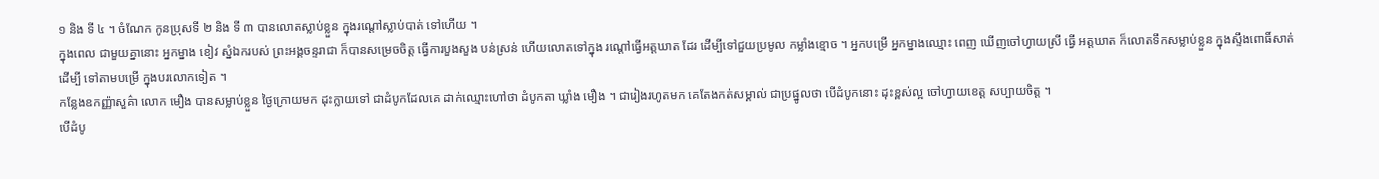១ និង ទី ៤ ។ ចំណែក កូនប្រុសទី ២ និង ទី ៣ បានលោតស្លាប់ខ្លួន ក្នុងរណ្តៅស្លាប់បាត់ ទៅហើយ ។
ក្នុងពេល ជាមួយគ្នានោះ អ្នកម្នាង ខៀវ ស្នំឯករបស់ ព្រះអង្គចន្ទរាជា ក៏បានសម្រេចចិត្ត ធ្វើការបួងសួង បន់ស្រន់ ហើយលោតទៅក្នុង រណ្តៅធ្វើអត្តឃាត ដែរ ដើម្បីទៅជួយប្រមូល កម្លាំងខ្មោច ។ អ្នកបម្រើ អ្នកម្នាងឈ្មោះ ពេញ ឃើញចៅហ្វាយស្រី ធ្វើ អត្តឃាត ក៏លោតទឹកសម្លាប់ខ្លួន ក្នុងស្ទឹងពោធិ៍សាត់ ដើម្បី ទៅតាមបម្រើ ក្នុងបរលោកទៀត ។
កន្លែងឧកញ្ញ៉ាសួគ៌ា លោក មឿង បានសម្លាប់ខ្លួន ថ្ងៃក្រោយមក ដុះក្លាយទៅ ជាដំបូកដែលគេ ដាក់ឈ្មោះហៅថា ដំបូកតា ឃ្លាំង មឿង ។ ជារៀងរហូតមក គេតែងកត់សម្គាល់ ជាប្រផ្នូលថា បើដំបូកនោះ ដុះខ្ពស់ល្អ ចៅហ្វាយខេត្ត សប្បាយចិត្ត ។
បើដំបូ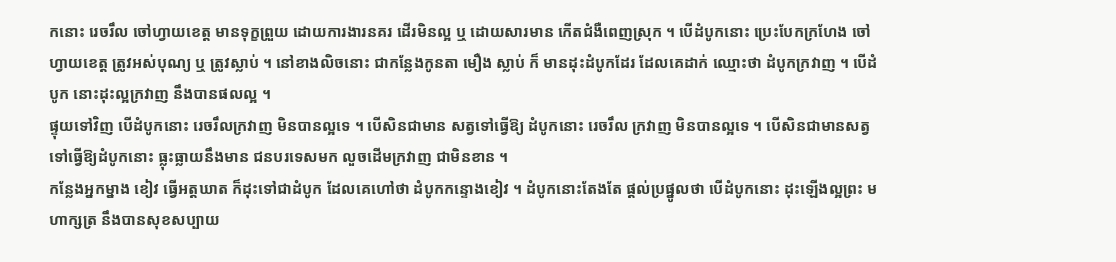កនោះ រេចរឹល ចៅហ្វាយខេត្ត មានទុក្ខព្រួយ ដោយការងារនគរ ដើរមិនល្អ ឬ ដោយសារមាន កើតជំងឺពេញស្រុក ។ បើដំបូកនោះ ប្រេះបែកក្រហែង ចៅហ្វាយខេត្ត ត្រូវអស់បុណ្យ ឬ ត្រូវស្លាប់ ។ នៅខាងលិចនោះ ជាកន្លែងកូនតា មឿង ស្លាប់ ក៏ មានដុះដំបូកដែរ ដែលគេដាក់ ឈ្មោះថា ដំបូកក្រវាញ ។ បើដំបូក នោះដុះល្អក្រវាញ នឹងបានផលល្អ ។
ផ្ទុយទៅវិញ បើដំបូកនោះ រេចរឹលក្រវាញ មិនបានល្អទេ ។ បើសិនជាមាន សត្វទៅធ្វើឱ្យ ដំបូកនោះ រេចរឹល ក្រវាញ មិនបានល្អទេ ។ បើសិនជាមានសត្វ ទៅធ្វើឱ្យដំបូកនោះ ធ្លុះធ្លាយនឹងមាន ជនបរទេសមក លួចដើមក្រវាញ ជាមិនខាន ។
កន្លែងអ្នកម្នាង ខៀវ ធ្វើអត្តឃាត ក៏ដុះទៅជាដំបូក ដែលគេហៅថា ដំបូកកន្ទោងខៀវ ។ ដំបូកនោះតែងតែ ផ្តល់ប្រផ្នូលថា បើដំបូកនោះ ដុះឡើងល្អព្រះ មហាក្សត្រ នឹងបានសុខសប្បាយ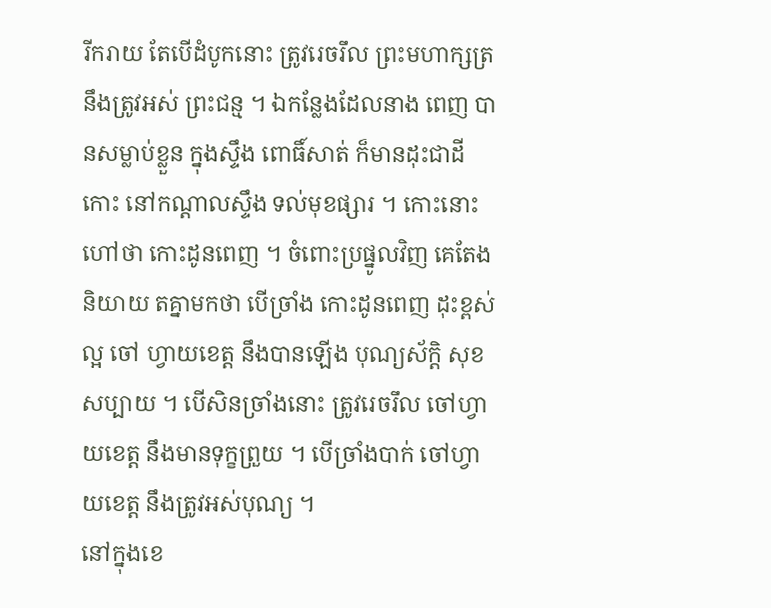រីករាយ តែបើដំបូកនោះ ត្រូវរេចរឹល ព្រះមហាក្សត្រ នឹងត្រូវអស់ ព្រះជន្ម ។ ឯកន្លែងដែលនាង ពេញ បានសម្លាប់ខ្លួន ក្នុងស្ទឹង ពោធិ៍សាត់ ក៏មានដុះជាដីកោះ នៅកណ្តាលស្ទឹង ទល់មុខផ្សារ ។ កោះនោះហៅថា កោះដូនពេញ ។ ចំពោះប្រផ្នូលវិញ គេតែងនិយាយ តគ្នាមកថា បើច្រាំង កោះដូនពេញ ដុះខ្ពស់ល្អ ចៅ ហ្វាយខេត្ត នឹងបានឡើង បុណ្យស័ក្តិ សុខសប្បាយ ។ បើសិនច្រាំងនោះ ត្រូវរេចរឹល ចៅហ្វាយខេត្ត នឹងមានទុក្ខព្រួយ ។ បើច្រាំងបាក់ ចៅហ្វាយខេត្ត នឹងត្រូវអស់បុណ្យ ។
នៅក្នុងខេ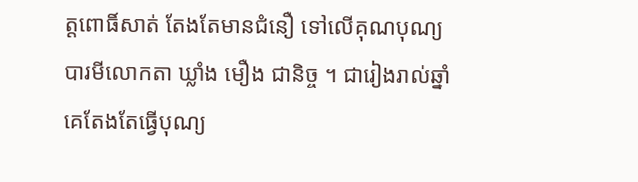ត្តពោធិ៍សាត់ តែងតែមានជំនឿ ទៅលើគុណបុណ្យ បារមីលោកតា ឃ្លាំង មឿង ជានិច្ច ។ ជារៀងរាល់ឆ្នាំ គេតែងតែធ្វើបុណ្យ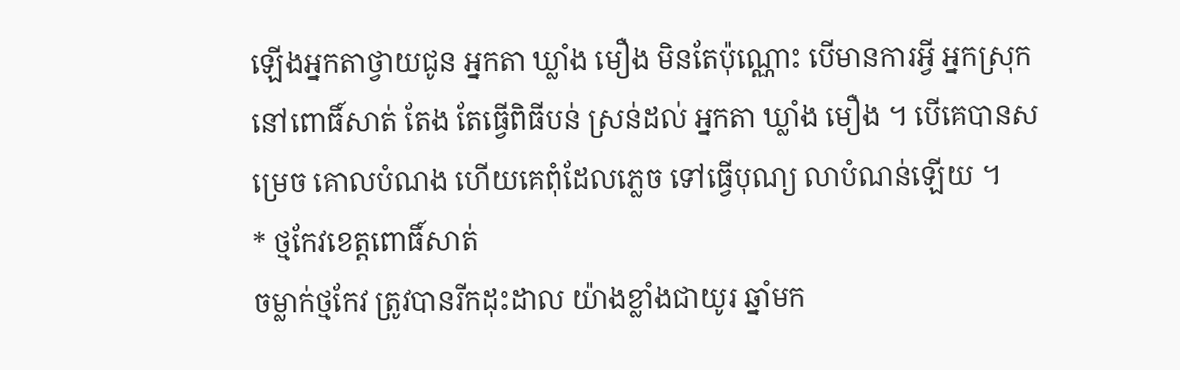ឡើងអ្នកតាថ្វាយជូន អ្នកតា ឃ្លាំង មឿង មិនតែប៉ុណ្ណោះ បើមានការអ្វី អ្នកស្រុក នៅពោធិ៍សាត់ តែង តែធ្វើពិធីបន់ ស្រន់ដល់ អ្នកតា ឃ្លាំង មឿង ។ បើគេបានសម្រេច គោលបំណង ហើយគេពុំដែលភ្លេច ទៅធ្វើបុណ្យ លាបំណន់ឡើយ ។
* ថ្មកែវខេត្តពោធិ៍សាត់
ចម្លាក់ថ្មកែវ ត្រូវបានរីកដុះដាល យ៉ាងខ្លាំងជាយូរ ឆ្នាំមក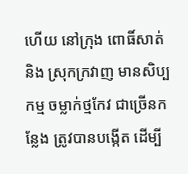ហើយ នៅក្រុង ពោធិ៍សាត់ និង ស្រុកក្រវាញ មានសិប្បកម្ម ចម្លាក់ថ្មកែវ ជាច្រើនកន្លែង ត្រូវបានបង្កើត ដើម្បី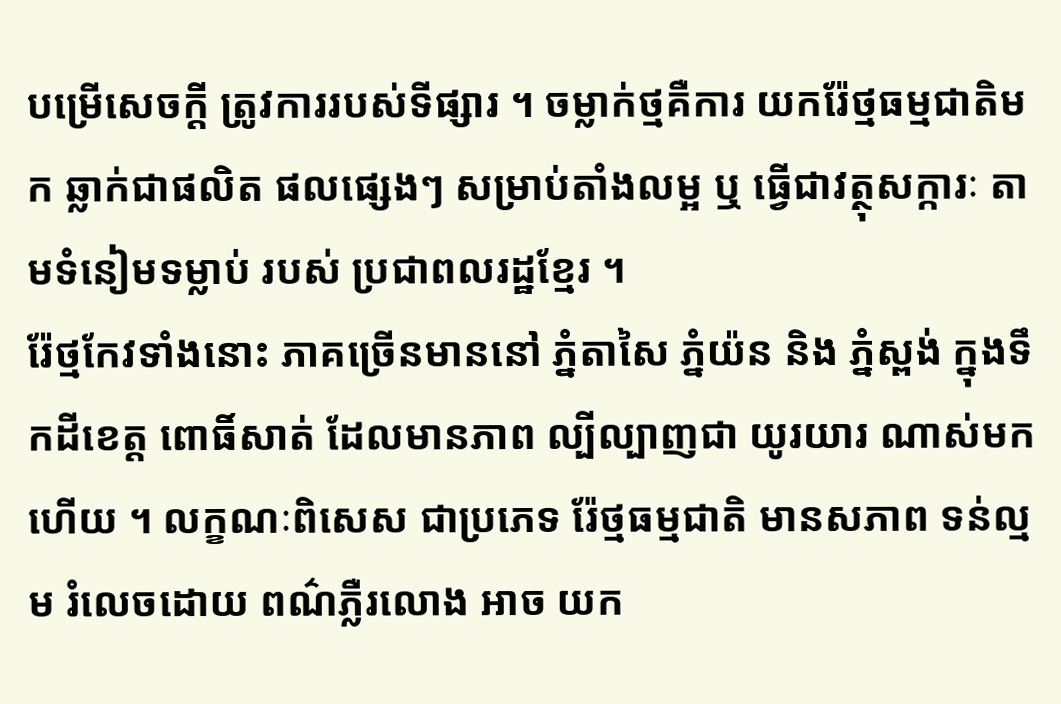បម្រើសេចក្តី ត្រូវការរបស់ទីផ្សារ ។ ចម្លាក់ថ្មគឺការ យករ៉ែថ្មធម្មជាតិមក ឆ្លាក់ជាផលិត ផលផ្សេងៗ សម្រាប់តាំងលម្អ ឬ ធ្វើជាវត្ថុសក្ការៈ តាមទំនៀមទម្លាប់ របស់ ប្រជាពលរដ្ឋខ្មែរ ។
រ៉ែថ្មកែវទាំងនោះ ភាគច្រើនមាននៅ ភ្នំតាសៃ ភ្នំយ៉ន និង ភ្នំស្ពង់ ក្នុងទឹកដីខេត្ត ពោធិ៍សាត់ ដែលមានភាព ល្បីល្បាញជា យូរយារ ណាស់មកហើយ ។ លក្ខណៈពិសេស ជាប្រភេទ រ៉ែថ្មធម្មជាតិ មានសភាព ទន់ល្មម រំលេចដោយ ពណ៌ភ្លឺរលោង អាច យក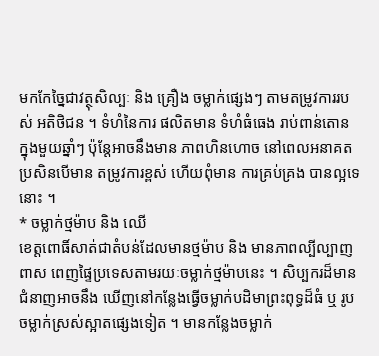មកកែច្នៃជាវត្ថុសិល្បៈ និង គ្រឿង ចម្លាក់ផ្សេងៗ តាមតម្រូវការរបស់ អតិថិជន ។ ទំហំនៃការ ផលិតមាន ទំហំធំធេង រាប់ពាន់តោន ក្នុងមួយឆ្នាំៗ ប៉ុន្តែអាចនឹងមាន ភាពហិនហោច នៅពេលអនាគត ប្រសិនបើមាន តម្រូវការខ្ពស់ ហើយពុំមាន ការគ្រប់គ្រង បានល្អទេនោះ ។
* ចម្លាក់ថ្មម៉ាប និង ឈើ
ខេត្តពោធិ៍សាត់ជាតំបន់ដែលមានថ្មម៉ាប និង មានភាពល្បីល្បាញពាស ពេញផ្ទៃប្រទេសតាមរយៈចម្លាក់ថ្មម៉ាបនេះ ។ សិប្បករដ៏មានជំនាញអាចនឹង ឃើញនៅកន្លែងធ្វើចម្លាក់បដិមាព្រះពុទ្ធដ៏ធំ ឬ រូបចម្លាក់ស្រស់ស្អាតផ្សេងទៀត ។ មានកន្លែងចម្លាក់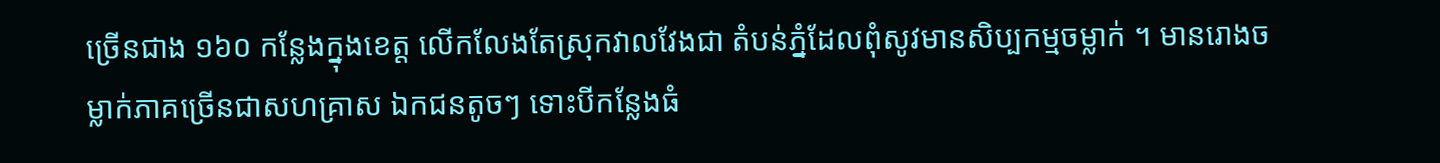ច្រើនជាង ១៦០ កន្លែងក្នុងខេត្ត លើកលែងតែស្រុកវាលវែងជា តំបន់ភ្នំដែលពុំសូវមានសិប្បកម្មចម្លាក់ ។ មានរោងចម្លាក់ភាគច្រើនជាសហគ្រាស ឯកជនតូចៗ ទោះបីកន្លែងធំ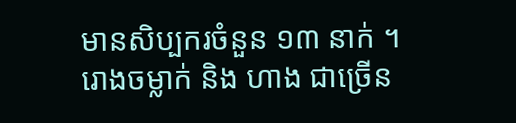មានសិប្បករចំនួន ១៣ នាក់ ។ រោងចម្លាក់ និង ហាង ជាច្រើន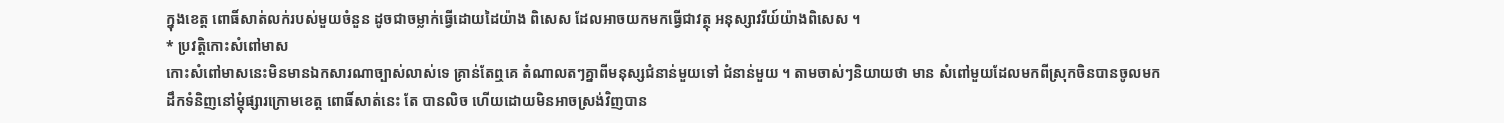ក្នុងខេត្ត ពោធិ៍សាត់លក់របស់មួយចំនួន ដូចជាចម្លាក់ធ្វើដោយដៃយ៉ាង ពិសេស ដែលអាចយកមកធ្វើជាវត្ថុ អនុស្សាវរីយ៍យ៉ាងពិសេស ។
* ប្រវត្តិកោះសំពៅមាស
កោះសំពៅមាសនេះមិនមានឯកសារណាច្បាស់លាស់ទេ គ្រាន់តែឮគេ តំណាលតៗគ្នាពីមនុស្សជំនាន់មួយទៅ ជំនាន់មួយ ។ តាមចាស់ៗនិយាយថា មាន សំពៅមួយដែលមកពីស្រុកចិនបានចូលមកដឹកទំនិញនៅម្តុំផ្សារក្រោមខេត្ត ពោធិ៍សាត់នេះ តែ បានលិច ហើយដោយមិនអាចស្រង់វិញបាន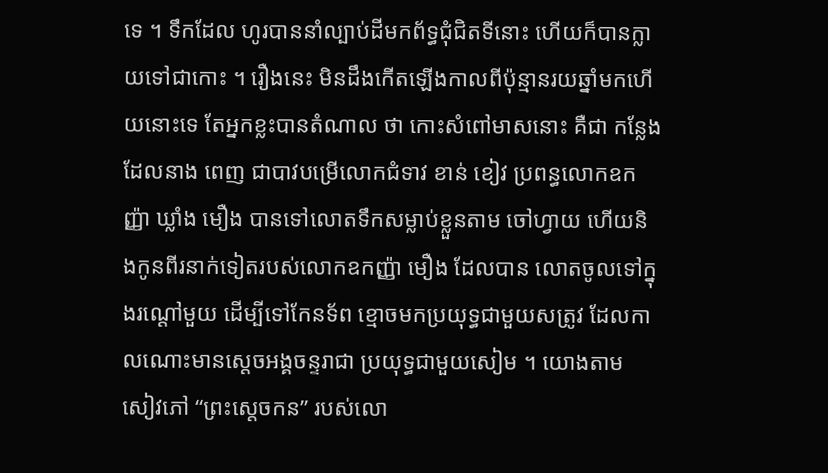ទេ ។ ទឹកដែល ហូរបាននាំល្បាប់ដីមកព័ទ្ធជុំជិតទីនោះ ហើយក៏បានក្លាយទៅជាកោះ ។ រឿងនេះ មិនដឹងកើតឡើងកាលពីប៉ុន្មានរយឆ្នាំមកហើយនោះទេ តែអ្នកខ្លះបានតំណាល ថា កោះសំពៅមាសនោះ គឺជា កន្លែងដែលនាង ពេញ ជាបាវបម្រើលោកជំទាវ ខាន់ ខៀវ ប្រពន្ធលោកឧកញ្ញ៉ា ឃ្លាំង មឿង បានទៅលោតទឹកសម្លាប់ខ្លួនតាម ចៅហ្វាយ ហើយនិងកូនពីរនាក់ទៀតរបស់លោកឧកញ្ញ៉ា មឿង ដែលបាន លោតចូលទៅក្នុងរណ្តៅមួយ ដើម្បីទៅកែនទ័ព ខ្មោចមកប្រយុទ្ធជាមួយសត្រូវ ដែលកាលណោះមានស្តេចអង្គចន្ទរាជា ប្រយុទ្ធជាមួយសៀម ។ យោងតាម សៀវភៅ “ព្រះស្តេចកន” របស់លោ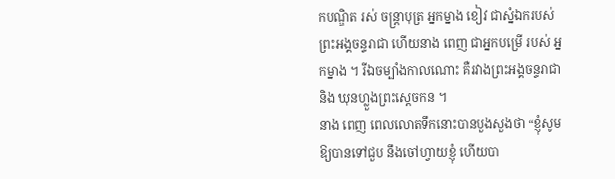កបណ្ឌិត រស់ ចន្ត្រាបុត្រ អ្នកម្នាង ខៀវ ជាស្នំឯករបស់ព្រះអង្គចន្ទរាជា ហើយនាង ពេញ ជាអ្នកបម្រើ របស់ អ្នកម្នាង ។ រីឯចម្បាំងកាលណោះ គឺរវាងព្រះអង្គចន្ទរាជា និង ឃុនហ្លួងព្រះស្តេចកន ។
នាង ពេញ ពេលលោតទឹកនោះបានបួងសួងថា “ខ្ញុំសូមឱ្យបានទៅជួប នឹងចៅហ្វាយខ្ញុំ ហើយបា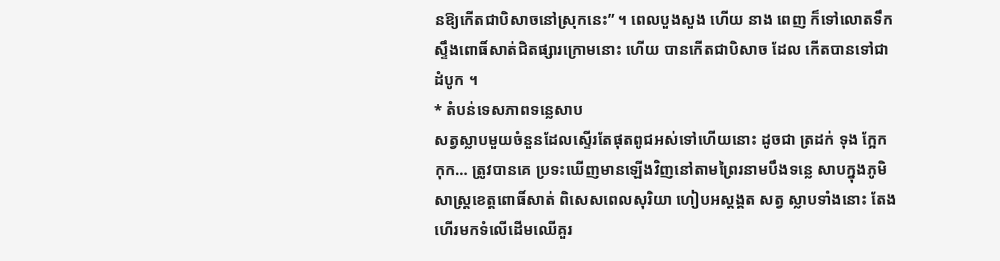នឱ្យកើតជាបិសាចនៅស្រុកនេះ” ។ ពេលបួងសួង ហើយ នាង ពេញ ក៏ទៅលោតទឹកស្ទឹងពោធិ៍សាត់ជិតផ្សារក្រោមនោះ ហើយ បានកើតជាបិសាច ដែល កើតបានទៅជាដំបូក ។
* តំបន់ទេសភាពទន្លេសាប
សត្វស្លាបមួយចំនួនដែលស្ទើរតែផុតពូជអស់ទៅហើយនោះ ដូចជា ត្រដក់ ទុង ក្អែក កុក… ត្រូវបានគេ ប្រទះឃើញមានឡើងវិញនៅតាមព្រៃរនាមបឹងទន្លេ សាបក្នុងភូមិសាស្ត្រខេត្តពោធិ៍សាត់ ពិសេសពេលសុរិយា ហៀបអស្តង្គត សត្វ ស្លាបទាំងនោះ តែងហើរមកទំលើដើមឈើគួរ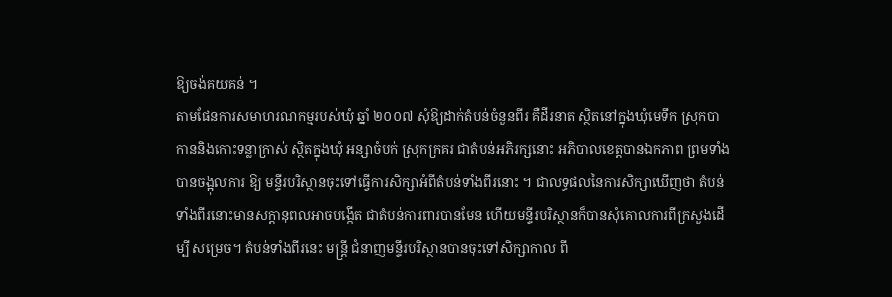ឱ្យចង់គយគន់ ។
តាមផែនការសមាហរណកម្មរបស់ឃុំ ឆ្នាំ ២០០៧ សុំឱ្យដាក់តំបន់ចំនួនពីរ គឺដីរនាត ស្ថិតនៅក្នុងឃុំមេទឹក ស្រុកបាកាននិងកោះទន្លាក្រាស់ ស្ថិតក្នុងឃុំ អន្សាចំបក់ ស្រុកក្រគរ ជាតំបន់អភិរក្សនោះ អភិបាលខេត្តបានឯកភាព ព្រមទាំងបានចង្អុលការ ឱ្យ មន្ទីរបរិស្ថានចុះទៅធ្វើការសិក្សាអំពីតំបន់ទាំងពីរនោះ ។ ជាលទ្ធផលនៃការសិក្សាឃើញថា តំបន់ទាំងពីរនោះមានសក្តានុពលអាចបង្កើត ជាតំបន់ការពារបានមែន ហើយមន្ទីរបរិស្ថានក៏បានសុំគោលការពីក្រសួងដើម្បី សម្រេច។ តំបន់ទាំងពីរនេះ មន្ត្រី ជំនាញមន្ទីរបរិស្ថានបានចុះទៅសិក្សាកាល ពី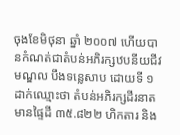ចុងខែមិថុនា ឆ្នាំ ២០០៧ ហើយបានកំណត់ជាតំបន់អភិរក្សឋបនីយជីវមណ្ឌល បឹងទន្លេសាប ដោយទី ១ ដាក់ឈ្មោះថា តំបន់អភិរក្សដីរនាត មានផ្ទៃដី ៣៥.៨២២ ហិកតារ និង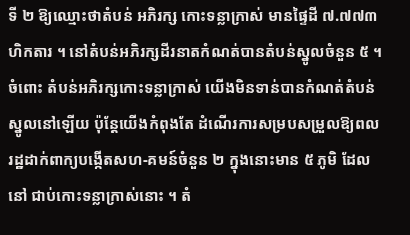ទី ២ ឱ្យឈ្មោះថាតំបន់ អភិរក្ស កោះទន្លាក្រាស់ មានផ្ទៃដី ៧.៧៧៣ ហិកតារ ។ នៅតំបន់អភិរក្សដីរនាតកំណត់បានតំបន់ស្នូលចំនួន ៥ ។
ចំពោះ តំបន់អភិរក្សកោះទន្លាក្រាស់ យើងមិនទាន់បានកំណត់តំបន់ស្នូលនៅឡើយ ប៉ុន្តែយើងកំពុងតែ ដំណើរការសម្របសម្រួលឱ្យពលរដ្ឋដាក់ពាក្យបង្កើតសហ-គមន៍ចំនួន ២ ក្នុងនោះមាន ៥ ភូមិ ដែលនៅ ជាប់កោះទន្លាក្រាស់នោះ ។ តំ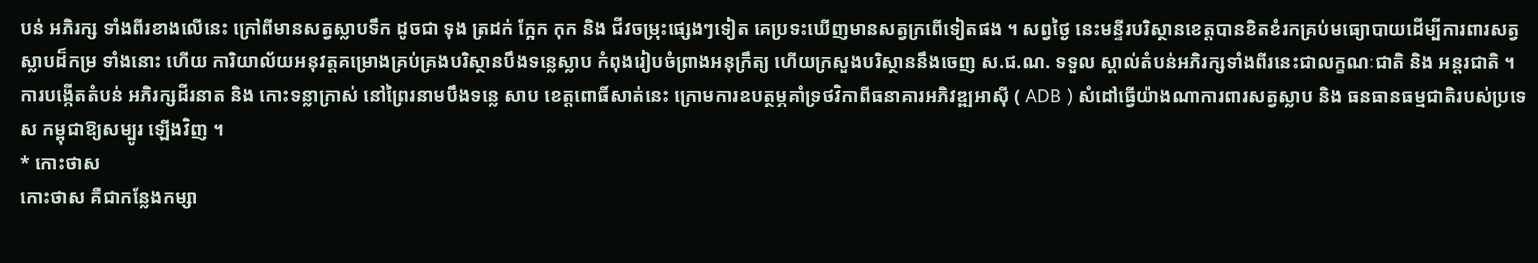បន់ អភិរក្ស ទាំងពីរខាងលើនេះ ក្រៅពីមានសត្វស្លាបទឹក ដូចជា ទុង ត្រដក់ ក្អែក កុក និង ជីវចម្រុះផ្សេងៗទៀត គេប្រទះឃើញមានសត្វក្រពើទៀតផង ។ សព្វថ្ងៃ នេះមន្ទីរបរិស្ថានខេត្តបានខិតខំរកគ្រប់មធ្យោបាយដើម្បីការពារសត្វស្លាបដ៏កម្រ ទាំងនោះ ហើយ ការិយាល័យអនុវត្តគម្រោងគ្រប់គ្រងបរិស្ថានបឹងទន្លេស្លាប កំពុងរៀបចំព្រាងអនុក្រឹត្យ ហើយក្រសួងបរិស្ថាននឹងចេញ ស.ជ.ណ. ទទួល ស្គាល់តំបន់អភិរក្សទាំងពីរនេះជាលក្ខណៈជាតិ និង អន្តរជាតិ ។
ការបង្កើតតំបន់ អភិរក្សដីរនាត និង កោះទន្លាក្រាស់ នៅព្រៃរនាមបឹងទន្លេ សាប ខេត្តពោធិ៍សាត់នេះ ក្រោមការឧបត្ថម្ភគាំទ្រថវិកាពីធនាគារអភិវឌ្ឍអាស៊ី ( ADB ) សំដៅធ្វើយ៉ាងណាការពារសត្វស្លាប និង ធនធានធម្មជាតិរបស់ប្រទេស កម្ពុជាឱ្យសម្បូរ ឡើងវិញ ។
* កោះថាស
កោះថាស គឺជាកន្លែងកម្សា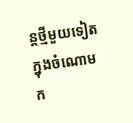ន្តថ្មីមួយទៀតក្នុងចំណោមក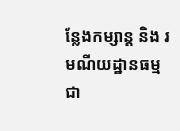ន្លែងកម្សាន្ត និង រមណីយដ្ឋានធម្មជា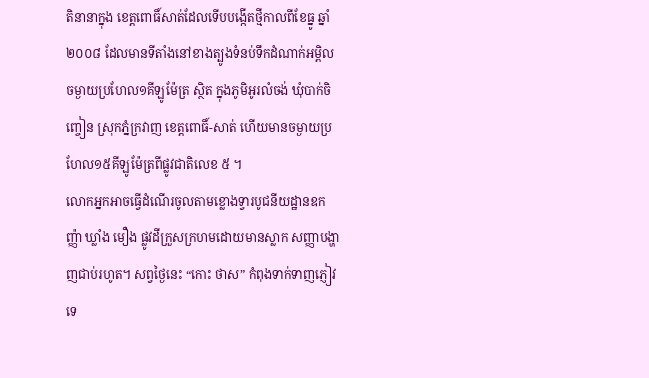តិនានាក្នុង ខេត្តពោធិ៍សាត់ដែលទើបបង្កើតថ្មីកាលពីខែធ្នូ ឆ្នាំ ២០០៨ ដែលមានទីតាំងនៅខាងត្បូងទំនប់ទឹកដំណាក់អម្ពិល ចម្ងាយប្រហែល១គីឡូម៉ែត្រ ស្ថិត ក្នុងភូមិអូរលំចង់ ឃុំបាក់ចិញ្ចៀន ស្រុកភ្នំក្រវាញ ខេត្តពោធិ៍-សាត់ ហើយមានចម្ងាយប្រហែល១៥គីឡូម៉ែត្រពីផ្លូវជាតិលេខ ៥ ។
លោកអ្នកអាចធ្វើដំណើរចូលតាមខ្លោងទ្វារបូជនីយដ្ឋានឧកញ្ញ៉ា ឃ្លាំង មឿង ផ្លូវដីក្រួសក្រហមដោយមានស្លាក សញ្ញាបង្ហាញជាប់រហូត។ សព្វថ្ងៃនេះ “កោះ ថាស” កំពុងទាក់ទាញភ្ញៀវទេ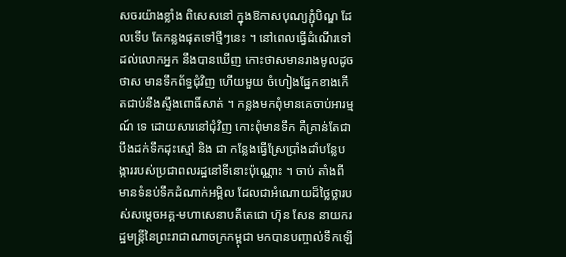សចរយ៉ាងខ្លាំង ពិសេសនៅ ក្នុងឱកាសបុណ្យភ្ជុំបិណ្ឌ ដែលទើប តែកន្លងផុតទៅថ្មីៗនេះ ។ នៅពេលធ្វើដំណើរទៅដល់លោកអ្នក នឹងបានឃើញ កោះថាសមានរាងមូលដូចថាស មានទឹកព័ទ្ធជុំវិញ ហើយមួយ ចំហៀងផ្នែកខាងកើតជាប់នឹងស្ទឹងពោធិ៍សាត់ ។ កន្លងមកពុំមានគេចាប់អារម្មណ៍ ទេ ដោយសារនៅជុំវិញ កោះពុំមានទឹក គឺគ្រាន់តែជាបឹងដក់ទឹកដុះស្មៅ និង ជា កន្លែងធ្វើស្រែប្រាំងដាំបន្លែបង្ការរបស់ប្រជាពលរដ្ឋនៅទីនោះប៉ុណ្ណោះ ។ ចាប់ តាំងពីមានទំនប់ទឹកដំណាក់អម្ពិល ដែលជាអំណោយដ៏ថ្លៃថ្លារបស់សម្តេចអគ្គ-មហាសេនាបតីតេជោ ហ៊ុន សែន នាយករដ្ឋមន្ត្រីនៃព្រះរាជាណាចក្រកម្ពុជា មកបានបញ្ចាល់ទឹកឡើ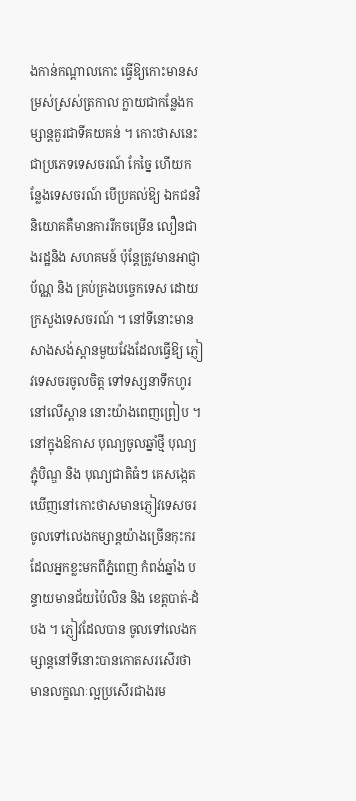ងកាន់កណ្តាលកោះ ធ្វើឱ្យកោះមានសម្រស់ស្រស់ត្រកាល ក្លាយជាកន្លែងកម្សាន្តគួរជាទីគយគន់ ។ កោះថាសនេះជាប្រភេទទេសចរណ៍ កែច្នៃ ហើយកន្លែងទេសចរណ៍ បើប្រគល់ឱ្យ ឯកជនវិនិយោគគឺមានការរីកចម្រើន លឿនជាងរដ្ឋនិង សហគមន៍ ប៉ុន្តែត្រូវមានអាជ្ញាប័ណ្ណ និង គ្រប់គ្រងបច្ចេកទេស ដោយក្រសួងទេសចរណ៍ ។ នៅទីនោះមានសាងសង់ស្ពានមួយវែងដែលធ្វើឱ្យ ភ្ញៀវទេសចរចូលចិត្ត ទៅទស្សនាទឹកហូរ នៅលើស្ពាន នោះយ៉ាងពេញព្រៀប ។
នៅក្នុងឱកាស បុណ្យចូលឆ្នាំថ្មី បុណ្យភ្ជុំបិណ្ឌ និង បុណ្យជាតិធំៗ គេសង្កេត ឃើញនៅកោះថាសមានភ្ញៀវទេសចរចូលទៅលេងកម្សាន្តយ៉ាងច្រើនកុះករ ដែលអ្នកខ្លះមកពីភ្នំពេញ កំពង់ឆ្នាំង បន្ទាយមានជ័យប៉ៃលិន និង ខេត្តបាត់-ដំបង ។ ភ្ញៀវដែលបាន ចូលទៅលេងកម្សាន្តនៅទីនោះបានកោតសរសើរថា មានលក្ខណៈល្អប្រសើរជាងរម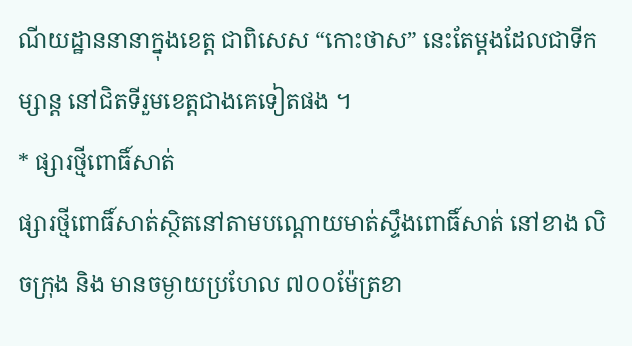ណីយដ្ឋាននានាក្នុងខេត្ត ជាពិសេស “កោះថាស” នេះតែម្តងដែលជាទីកម្សាន្ត នៅជិតទីរួមខេត្តជាងគេទៀតផង ។
* ផ្សារថ្មីពោធិ៍សាត់
ផ្សារថ្មីពោធិ៍សាត់ស្ថិតនៅតាមបណ្តោយមាត់ស្ទឹងពោធិ៍សាត់ នៅខាង លិចក្រុង និង មានចម្ងាយប្រហែល ៧០០ម៉ែត្រខា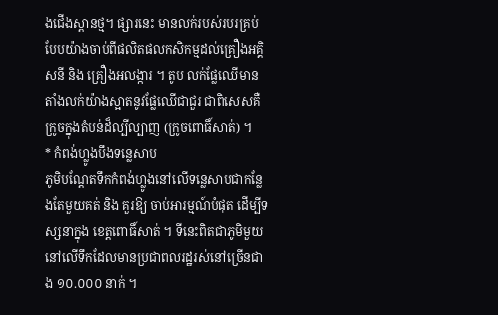ងជើងស្ពានថ្ម។ ផ្សារនេះ មានលក់របស់របរគ្រប់បែបយ៉ាងចាប់ពីផលិតផលកសិកម្មដល់គ្រឿងអគ្គិសនី និង គ្រឿងអលង្ការ ។ តូប លក់ផ្លែឈើមានតាំងលក់យ៉ាងស្អាតនូវផ្លែឈើជាជួរ ជាពិសេសគឺក្រូចក្នុងតំបន់ដ៏ល្បីល្បាញ (ក្រូចពោធិ៍សាត់) ។
* កំពង់ហ្លូងបឹងទន្លេសាប
ភូមិបណ្តែតទឹកកំពង់ហ្លូងនៅលើទន្លេសាបជាកន្លែងតែមួយគត់ និង គួរឱ្យ ចាប់អារម្មណ៍បំផុត ដើម្បីទស្សនាក្នុង ខេត្តពោធិ៍សាត់ ។ ទីនេះពិតជាភូមិមួយ នៅលើទឹកដែលមានប្រជាពលរដ្ឋរស់នៅច្រើនជាង ១០.០០០ នាក់ ។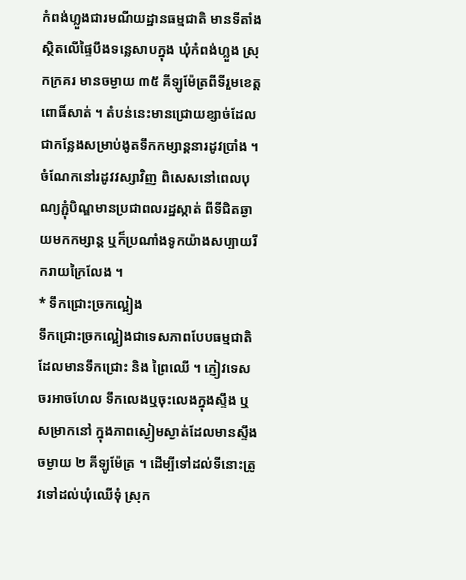កំពង់ហ្លួងជារមណីយដ្ឋានធម្មជាតិ មានទីតាំងស្ថិតលើផ្ទៃបឹងទន្លេសាបក្នុង ឃុំកំពង់ហ្លួង ស្រុកក្រគរ មានចម្ងាយ ៣៥ គីឡូម៉ែត្រពីទីរួមខេត្តពោធិ៍សាត់ ។ តំបន់នេះមានជ្រោយខ្សាច់ដែលជាកន្លែងសម្រាប់ងូតទឹកកម្សាន្តនារដូវប្រាំង ។ ចំណែកនៅរដូវវស្សាវិញ ពិសេសនៅពេលបុណ្យភ្ជុំបិណ្ឌមានប្រជាពលរដ្ឋស្កាត់ ពីទីជិតឆ្ងាយមកកម្សាន្ត ឬក៏ប្រណាំងទូកយ៉ាងសប្បាយរីករាយក្រៃលែង ។
* ទឹកជ្រោះច្រកល្អៀង
ទឹកជ្រោះច្រកល្អៀងជាទេសភាពបែបធម្មជាតិ ដែលមានទឹកជ្រោះ និង ព្រៃឈើ ។ ភ្ញៀវទេសចរអាចហែល ទឹកលេងឬចុះលេងក្នុងស្ទឹង ឬ សម្រាកនៅ ក្នុងភាពស្ងៀមស្ងាត់ដែលមានស្ទឹងចម្ងាយ ២ គីឡូម៉ែត្រ ។ ដើម្បីទៅដល់ទីនោះត្រូវទៅដល់ឃុំឈើទុំ ស្រុក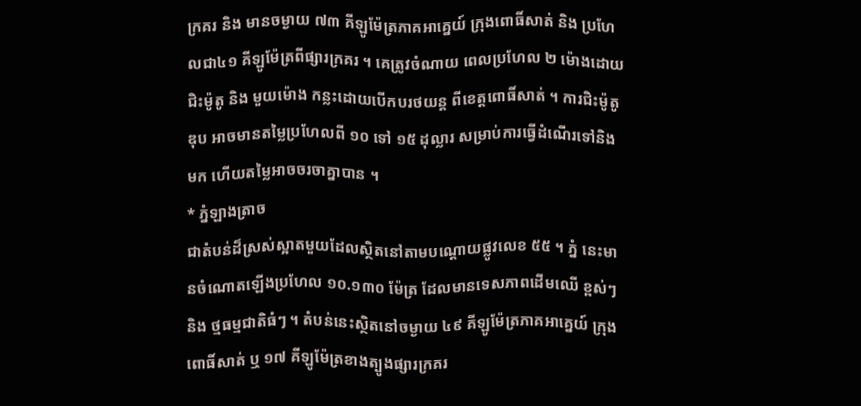ក្រគរ និង មានចម្ងាយ ៧៣ គីឡូម៉ែត្រភាគអាគ្នេយ៍ ក្រុងពោធិ៍សាត់ និង ប្រហែលជា៤១ គីឡូម៉ែត្រពីផ្សារក្រគរ ។ គេត្រូវចំណាយ ពេលប្រហែល ២ ម៉ោងដោយជិះម៉ូតូ និង មួយម៉ោង កន្លះដោយបើកបរថយន្ត ពីខេត្តពោធិ៍សាត់ ។ ការជិះម៉ូតូឌុប អាចមានតម្លៃប្រហែលពី ១០ ទៅ ១៥ ដុល្លារ សម្រាប់ការធ្វើដំណើរទៅនិង មក ហើយតម្លៃអាចចរចាគ្នាបាន ។
* ភ្នំឡាងត្រាច
ជាតំបន់ដ៏ស្រស់ស្អាតមួយដែលស្ថិតនៅតាមបណ្តោយផ្លូវលេខ ៥៥ ។ ភ្នំ នេះមានចំណោតឡើងប្រហែល ១០.១៣០ ម៉ែត្រ ដែលមានទេសភាពដើមឈើ ខ្ពស់ៗ និង ថ្មធម្មជាតិធំៗ ។ តំបន់នេះស្ថិតនៅចម្ងាយ ៤៩ គីឡូម៉ែត្រភាគអាគ្នេយ៍ ក្រុងពោធិ៍សាត់ ឬ ១៧ គីឡូម៉ែត្រខាងត្បូងផ្សារក្រគរ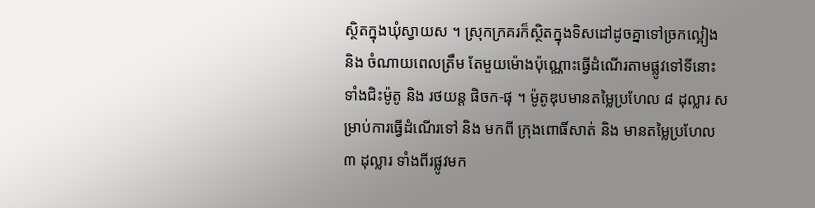ស្ថិតក្នុងឃុំស្វាយស ។ ស្រុកក្រគរក៏ស្ថិតក្នុងទិសដៅដូចគ្នាទៅច្រកល្អៀង និង ចំណាយពេលត្រឹម តែមួយម៉ោងប៉ុណ្ណោះធ្វើដំណើរតាមផ្លូវទៅទីនោះទាំងជិះម៉ូតូ និង រថយន្ត ផិចក-ផុ ។ ម៉ូតូឌុបមានតម្លៃប្រហែល ៨ ដុល្លារ សម្រាប់ការធ្វើដំណើរទៅ និង មកពី ក្រុងពោធិ៍សាត់ និង មានតម្លៃប្រហែល ៣ ដុល្លារ ទាំងពីរផ្លូវមក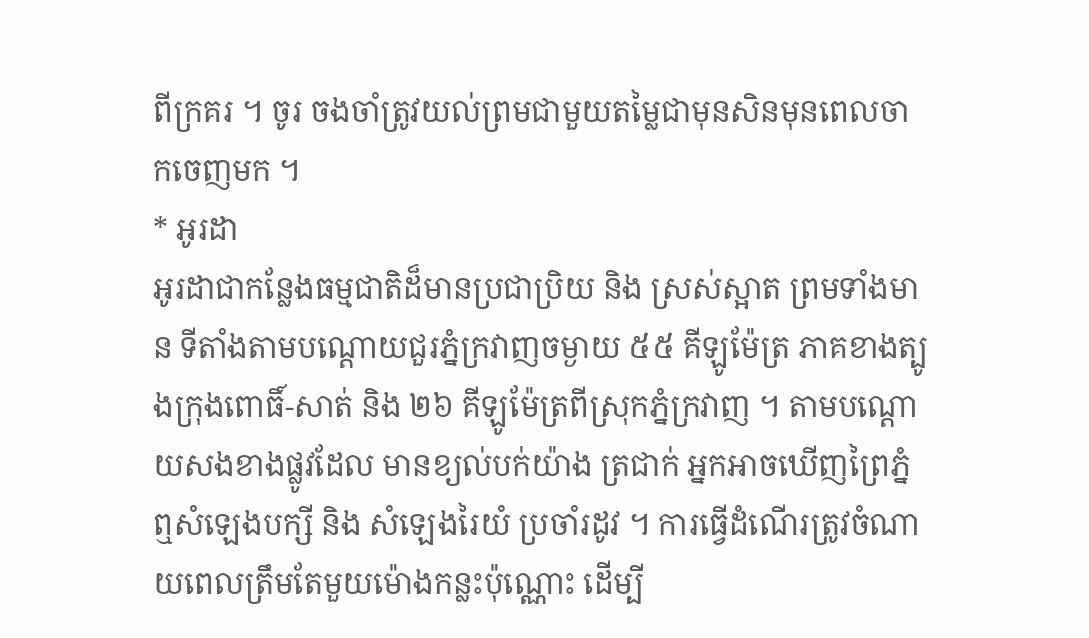ពីក្រគរ ។ ចូរ ចងចាំត្រូវយល់ព្រមជាមួយតម្លៃជាមុនសិនមុនពេលចាកចេញមក ។
* អូរដា
អូរដាជាកន្លែងធម្មជាតិដ៏មានប្រជាប្រិយ និង ស្រស់ស្អាត ព្រមទាំងមាន ទីតាំងតាមបណ្តោយជួរភ្នំក្រវាញចម្ងាយ ៥៥ គីឡូម៉ែត្រ ភាគខាងត្បូងក្រុងពោធិ៍-សាត់ និង ២៦ គីឡូម៉ែត្រពីស្រុកភ្នំក្រវាញ ។ តាមបណ្តោយសងខាងផ្លូវដែល មានខ្យល់បក់យ៉ាង ត្រជាក់ អ្នកអាចឃើញព្រៃភ្នំ ឮសំឡេងបក្សី និង សំឡេងរៃយំ ប្រចាំរដូវ ។ ការធ្វើដំណើរត្រូវចំណាយពេលត្រឹមតែមួយម៉ោងកន្លះប៉ុណ្ណោះ ដើម្បី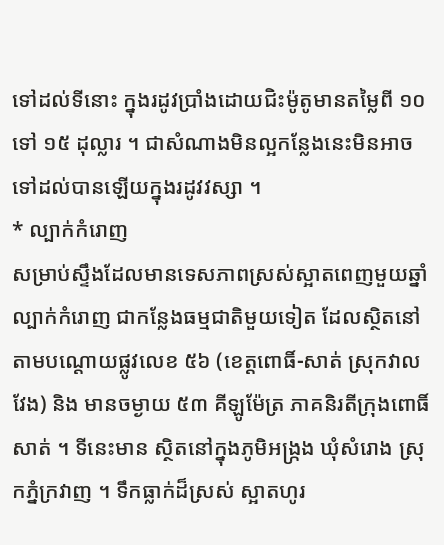ទៅដល់ទីនោះ ក្នុងរដូវប្រាំងដោយជិះម៉ូតូមានតម្លៃពី ១០ ទៅ ១៥ ដុល្លារ ។ ជាសំណាងមិនល្អកន្លែងនេះមិនអាចទៅដល់បានឡើយក្នុងរដូវវស្សា ។
* ល្បាក់កំរោញ
សម្រាប់ស្ទឹងដែលមានទេសភាពស្រស់ស្អាតពេញមួយឆ្នាំ ល្បាក់កំរោញ ជាកន្លែងធម្មជាតិមួយទៀត ដែលស្ថិតនៅតាមបណ្តោយផ្លូវលេខ ៥៦ (ខេត្តពោធិ៍-សាត់ ស្រុកវាលវែង) និង មានចម្ងាយ ៥៣ គីឡូម៉ែត្រ ភាគនិរតីក្រុងពោធិ៍សាត់ ។ ទីនេះមាន ស្ថិតនៅក្នុងភូមិអង្ក្រង ឃុំសំរោង ស្រុកភ្នំក្រវាញ ។ ទឹកធ្លាក់ដ៏ស្រស់ ស្អាតហូរ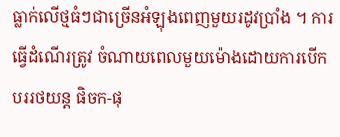ធ្លាក់លើថ្មធំៗជាច្រើនអំឡុងពេញមួយរដូវប្រាំង ។ ការធ្វើដំណើរត្រូវ ចំណាយពេលមួយម៉ោងដោយការបើកបររថយន្ត ផិចក-ផុ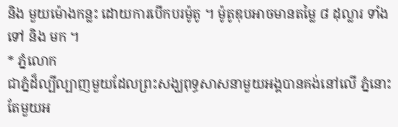និង មួយម៉ោងកន្លះ ដោយការបើកបរម៉ូតូ ។ ម៉ូតូឌុបអាចមានតម្លៃ ៨ ដុល្លារ ទាំងទៅ និង មក ។
* ភ្នំលោក
ជាភ្នំដ៏ល្បីល្បាញមួយដែលព្រះសង្ឃពុទ្ធសាសនាមួយអង្គបានគង់នៅលើ ភ្នំនោះតែមួយអ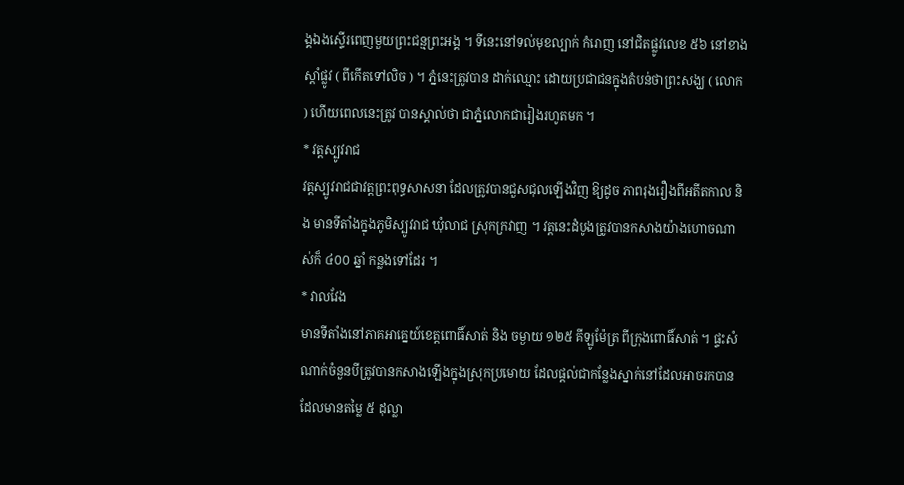ង្គឯងស្ទើរពេញមួយព្រះជន្មព្រះអង្គ ។ ទីនេះនៅទល់មុខល្បាក់ កំរោញ នៅជិតផ្លូវលេខ ៥៦ នៅខាងស្តាំផ្លូវ ( ពីកើតទៅលិច ) ។ ភ្នំនេះត្រូវបាន ដាក់ឈ្មោះ ដោយប្រជាជនក្នុងតំបន់ថាព្រះសង្ឃ ( លោក ) ហើយពេលនេះត្រូវ បានស្គាល់ថា ជាភ្នំលោកជារៀងរហូតមក ។
* វត្តស្បូវរាជ
វត្តស្បូវរាជជាវត្តព្រះពុទ្ធសាសនា ដែលត្រូវបានជួសជុលឡើងវិញ ឱ្យដូច ភាពរុងរឿងពីអតីតកាល និង មានទីតាំងក្នុងភូមិស្បូវរាជ ឃុំលាជ ស្រុកក្រវាញ ។ វត្តនេះដំបូងត្រូវបានកសាងយ៉ាងហោចណាស់ក៏ ៤០០ ឆ្នាំ កន្លងទៅដែរ ។
* វាលវែង
មានទីតាំងនៅភាគអាគ្នេយ៍ខេត្តពោធិ៍សាត់ និង ចម្ងាយ ១២៥ គីឡូម៉ែត្រ ពីក្រុងពោធិ៍សាត់ ។ ផ្ទះសំណាក់ចំនួនបីត្រូវបានកសាងឡើងក្នុងស្រុកប្រមោយ ដែលផ្តល់ជាកន្លែងស្នាក់នៅដែលអាចរកបានដែលមានតម្លៃ ៥ ដុល្លា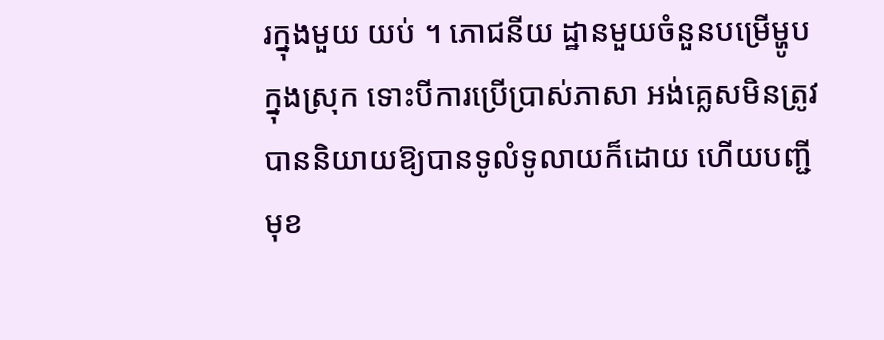រក្នុងមួយ យប់ ។ ភោជនីយ ដ្ឋានមួយចំនួនបម្រើម្ហូបក្នុងស្រុក ទោះបីការប្រើប្រាស់ភាសា អង់គ្លេសមិនត្រូវបាននិយាយឱ្យបានទូលំទូលាយក៏ដោយ ហើយបញ្ជីមុខ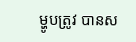ម្ហូបត្រូវ បានស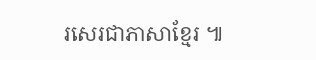រសេរជាភាសាខ្មែរ ៕